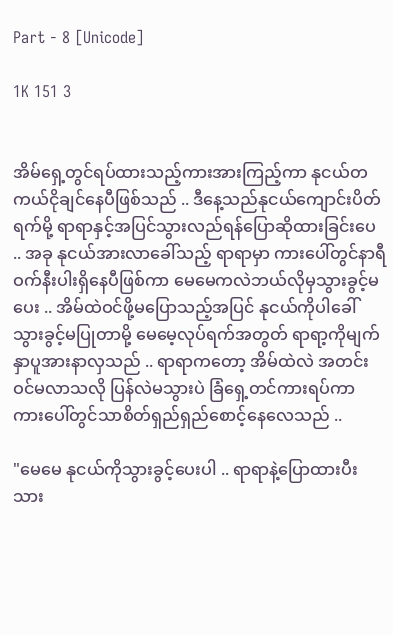Part - 8 [Unicode]

1K 151 3


အိမ်ရှေ့တွင်ရပ်ထားသည့်ကားအားကြည့်ကာ နုငယ်တကယ်ငိုချင်နေပီဖြစ်သည် .. ဒီနေ့သည်နုငယ်ကျောင်းပိတ်ရက်မို့ ရာရာနှင့်အပြင်သွားလည်ရန်ပြောဆိုထားခြင်းပေ .. အခု နုငယ်အားလာခေါ်သည့် ရာရာမှာ ကားပေါ်တွင်နာရီဝက်နီးပါးရှိနေပီဖြစ်ကာ မေမေကလဲဘယ်လိုမှသွားခွင့်မပေး .. အိမ်ထဲဝင်ဖို့မပြောသည့်အပြင် နုငယ်ကိုပါခေါ်သွားခွင့်မပြုတာမို့ မေမေ့လုပ်ရက်အတွတ် ရာရာ့ကိုမျက်နှာပူအားနာလှသည် .. ရာရာကတော့ အိမ်ထဲလဲ အတင်းဝင်မလာသလို ပြန်လဲမသွားပဲ ခြံရှေ့တင်ကားရပ်ကာ ကားပေါ်တွင်သာစိတ်ရှည်ရှည်စောင့်နေလေသည် ..

"မေမေ နုငယ်ကိုသွားခွင့်ပေးပါ .. ရာရာနဲ့ပြောထားပီးသား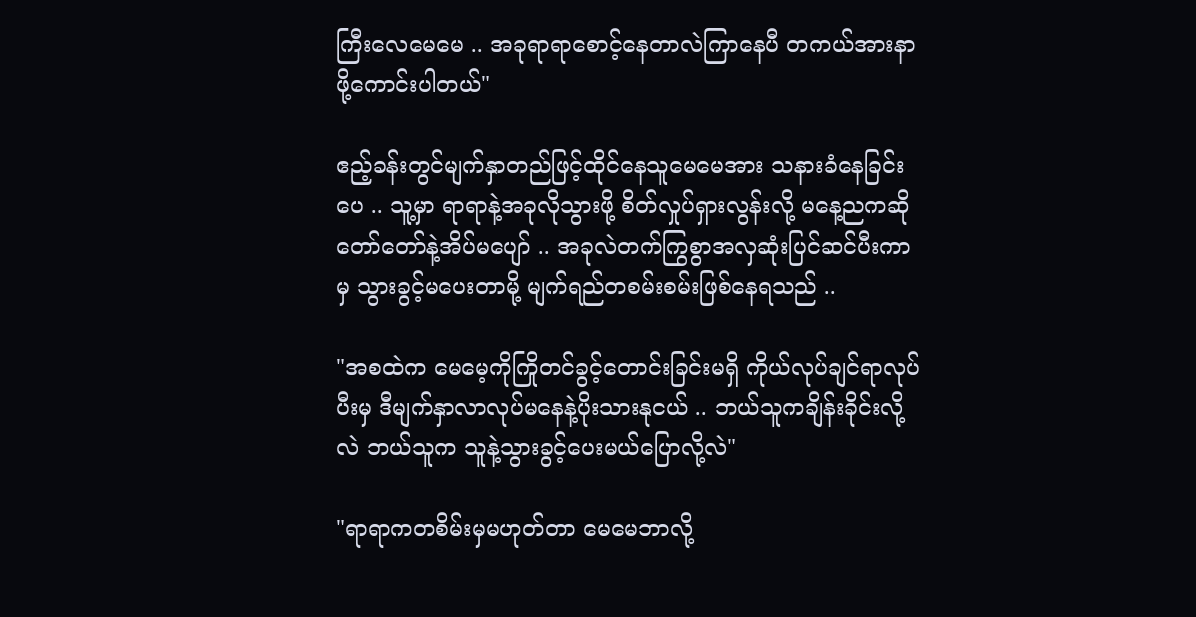ကြီးလေမေမေ .. အခုရာရာစောင့်နေတာလဲကြာနေပီ တကယ်အားနာဖို့ကောင်းပါတယ်"

ဧည့်ခန်းတွင်မျက်နှာတည်ဖြင့်ထိုင်နေသူမေမေအား သနားခံနေခြင်းပေ .. သူ့မှာ ရာရာနဲ့အခုလိုသွားဖို့ စိတ်လှုပ်ရှားလွန်းလို့ မနေ့ညကဆိုတော်တော်နဲ့အိပ်မပျော် .. အခုလဲတက်ကြွစွာအလှဆုံးပြင်ဆင်ပီးကာမှ သွားခွင့်မပေးတာမို့ မျက်ရည်တစမ်းစမ်းဖြစ်နေရသည် ..

"အစထဲက မေမေ့ကိုကြိုတင်ခွင့်တောင်းခြင်းမရှိ ကိုယ်လုပ်ချင်ရာလုပ်ပီးမှ ဒီမျက်နှာလာလုပ်မနေနဲ့ပိုးသားနုငယ် .. ဘယ်သူကချိန်းခိုင်းလို့လဲ ဘယ်သူက သူနဲ့သွားခွင့်ပေးမယ်ပြောလို့လဲ"

"ရာရာကတစိမ်းမှမဟုတ်တာ မေမေဘာလို့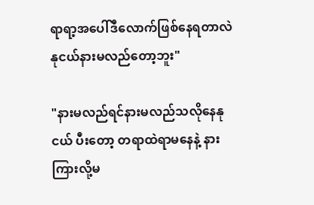ရာရာ့အပေါ်ဒီလောက်ဖြစ်နေရတာလဲ နုငယ်နားမလည်တော့ဘူး"

"နားမလည်ရင်နားမလည်သလိုနေနုငယ် ပီးတော့ တရာထဲရာမနေနဲ့ နားကြားလို့မ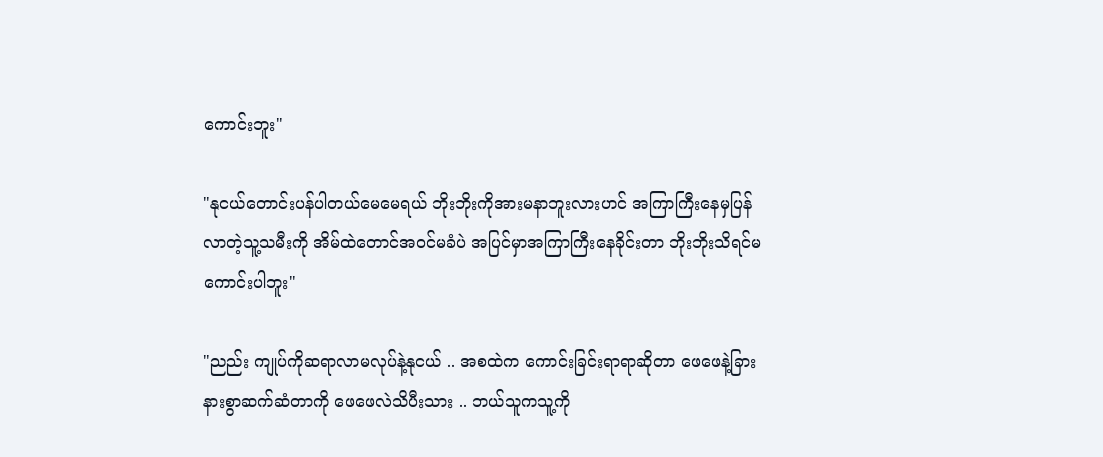ကောင်းဘူး"

"နုငယ်တောင်းပန်ပါတယ်မေမေရယ် ဘိုးဘိုးကိုအားမနာဘူးလားဟင် အကြာကြီးနေမှပြန်လာတဲ့သူ့သမီးကို အိမ်‌ထဲတောင်အဝင်မခံပဲ အပြင်မှာအကြာကြီးနေခိုင်းတာ ဘိုးဘိုးသိရင်မကောင်းပါဘူး"

"ညည်း ကျုပ်ကိုဆရာလာမလုပ်နဲ့နုငယ် .. အစထဲက ကောင်းခြင်းရာရာဆိုတာ ဖေဖေနဲ့ခြားနားစွာဆက်ဆံတာကို ဖေဖေလဲသိပီးသား .. ဘယ်သူကသူ့ကို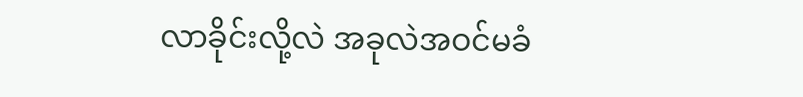လာခိုင်းလို့လဲ အခုလဲအဝင်မခံ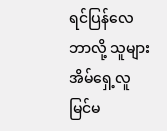ရင်ပြန်လေ ဘာလို့ သူများအိမ်ရှေ့လူမြင်မ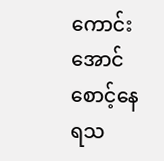ကောင်းအောင်စောင့်နေရသ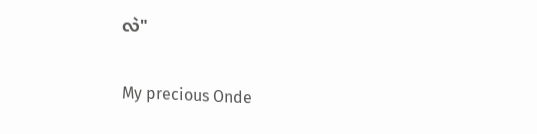လဲ"

My precious Onde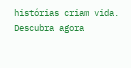histórias criam vida. Descubra agora